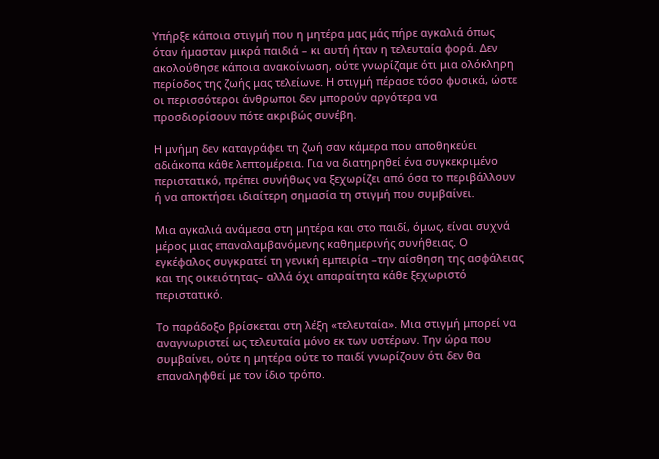Υπήρξε κάποια στιγμή που η μητέρα μας μάς πήρε αγκαλιά όπως όταν ήμασταν μικρά παιδιά – κι αυτή ήταν η τελευταία φορά. Δεν ακολούθησε κάποια ανακοίνωση, ούτε γνωρίζαμε ότι μια ολόκληρη περίοδος της ζωής μας τελείωνε. Η στιγμή πέρασε τόσο φυσικά, ώστε οι περισσότεροι άνθρωποι δεν μπορούν αργότερα να προσδιορίσουν πότε ακριβώς συνέβη.

Η μνήμη δεν καταγράφει τη ζωή σαν κάμερα που αποθηκεύει αδιάκοπα κάθε λεπτομέρεια. Για να διατηρηθεί ένα συγκεκριμένο περιστατικό, πρέπει συνήθως να ξεχωρίζει από όσα το περιβάλλουν ή να αποκτήσει ιδιαίτερη σημασία τη στιγμή που συμβαίνει.

Μια αγκαλιά ανάμεσα στη μητέρα και στο παιδί, όμως, είναι συχνά μέρος μιας επαναλαμβανόμενης καθημερινής συνήθειας. Ο εγκέφαλος συγκρατεί τη γενική εμπειρία –την αίσθηση της ασφάλειας και της οικειότητας– αλλά όχι απαραίτητα κάθε ξεχωριστό περιστατικό.

Το παράδοξο βρίσκεται στη λέξη «τελευταία». Μια στιγμή μπορεί να αναγνωριστεί ως τελευταία μόνο εκ των υστέρων. Την ώρα που συμβαίνει, ούτε η μητέρα ούτε το παιδί γνωρίζουν ότι δεν θα επαναληφθεί με τον ίδιο τρόπο.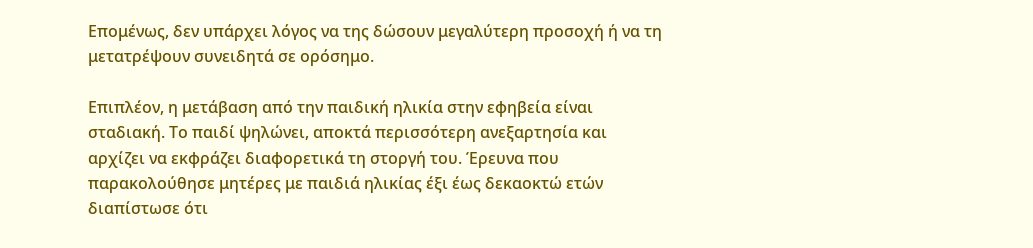Επομένως, δεν υπάρχει λόγος να της δώσουν μεγαλύτερη προσοχή ή να τη μετατρέψουν συνειδητά σε ορόσημο.

Επιπλέον, η μετάβαση από την παιδική ηλικία στην εφηβεία είναι σταδιακή. Το παιδί ψηλώνει, αποκτά περισσότερη ανεξαρτησία και αρχίζει να εκφράζει διαφορετικά τη στοργή του. Έρευνα που παρακολούθησε μητέρες με παιδιά ηλικίας έξι έως δεκαοκτώ ετών διαπίστωσε ότι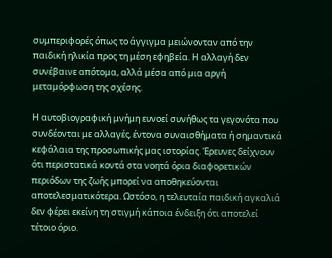συμπεριφορές όπως το άγγιγμα μειώνονταν από την παιδική ηλικία προς τη μέση εφηβεία. Η αλλαγή δεν συνέβαινε απότομα, αλλά μέσα από μια αργή μεταμόρφωση της σχέσης.

Η αυτοβιογραφική μνήμη ευνοεί συνήθως τα γεγονότα που συνδέονται με αλλαγές, έντονα συναισθήματα ή σημαντικά κεφάλαια της προσωπικής μας ιστορίας. Έρευνες δείχνουν ότι περιστατικά κοντά στα νοητά όρια διαφορετικών περιόδων της ζωής μπορεί να αποθηκεύονται αποτελεσματικότερα. Ωστόσο, η τελευταία παιδική αγκαλιά δεν φέρει εκείνη τη στιγμή κάποια ένδειξη ότι αποτελεί τέτοιο όριο.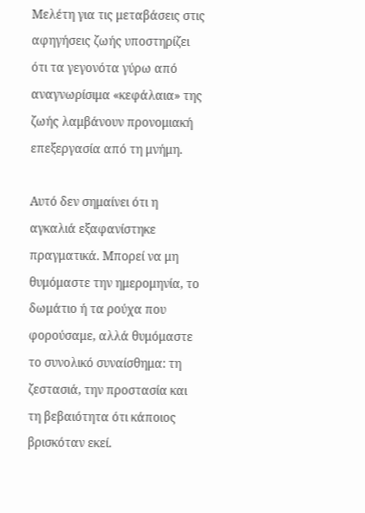Μελέτη για τις μεταβάσεις στις αφηγήσεις ζωής υποστηρίζει ότι τα γεγονότα γύρω από αναγνωρίσιμα «κεφάλαια» της ζωής λαμβάνουν προνομιακή επεξεργασία από τη μνήμη.

Αυτό δεν σημαίνει ότι η αγκαλιά εξαφανίστηκε πραγματικά. Μπορεί να μη θυμόμαστε την ημερομηνία, το δωμάτιο ή τα ρούχα που φορούσαμε, αλλά θυμόμαστε το συνολικό συναίσθημα: τη ζεστασιά, την προστασία και τη βεβαιότητα ότι κάποιος βρισκόταν εκεί.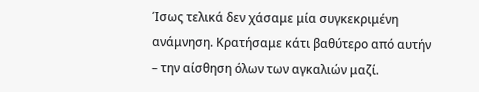Ίσως τελικά δεν χάσαμε μία συγκεκριμένη ανάμνηση. Κρατήσαμε κάτι βαθύτερο από αυτήν – την αίσθηση όλων των αγκαλιών μαζί.